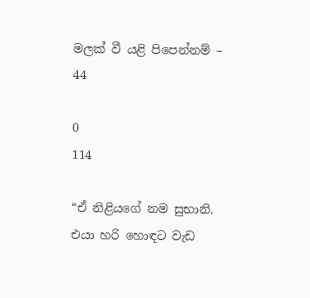මලක් වී යළි පිපෙන්නම් – 44

0
114

“ඒ නිළියගේ නම සුභානි. එයා හරි හොඳට වැඩ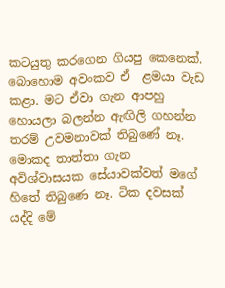කටයුතු කරගෙන ගියපු කෙනෙක්. බොහොම අවංකව ඒ  ළමයා වැඩ කළා. මට ඒවා ගැන ආපහු හොයලා බලන්න ඇඟිලි ගහන්න තරම් උවමනාවක් තිබුණේ නෑ. මොකද තාත්තා ගැන අවිශ්වාසයක සේයාවක්වත් මගේ හිතේ තිබුණෙ නෑ. ටික දවසක් යද්දි මේ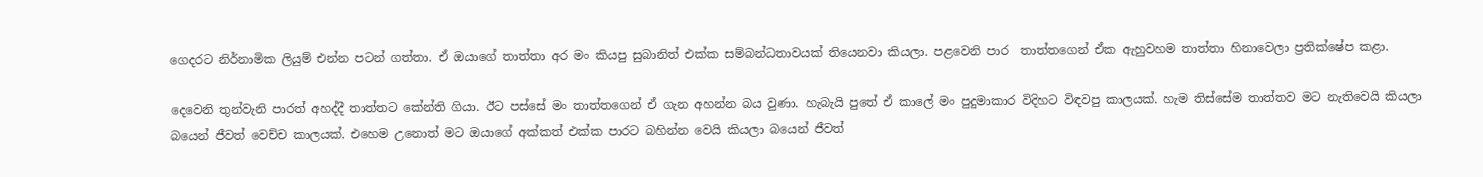ගෙදරට නිර්නාමික ලියුම් එන්න පටන් ගත්තා. ඒ ඔයාගේ තාත්තා අර මං කියපු සුබානිත් එක්ක සම්බන්ධතාවයක් තියෙනවා කියලා. පළවෙනි පාර  තාත්තගෙන් ඒක ඇහුවහම තාත්තා හිනාවෙලා ප්‍රතික්ෂේප කළා.

දෙවෙනි තුන්වැනි පාරත් අහද්දී තාත්තට කේන්ති ගියා. ඊට පස්සේ මං තාත්තගෙන් ඒ ගැන අහන්න බය වුණා. හැබැයි පුතේ ඒ කාලේ මං පුදුමාකාර විදිහට විඳවපු කාලයක්. හැම තිස්සේම තාත්තව මට නැතිවෙයි කියලා බයෙන් ජීවත් වෙච්ච කාලයක්. එහෙම උනොත් මට ඔයාගේ අක්කත් එක්ක පාරට බහින්න වෙයි කියලා බයෙන් ජීවත්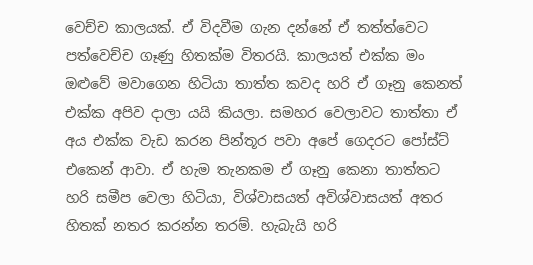වෙච්ච කාලයක්. ඒ විදවීම ගැන දන්නේ ඒ තත්ත්වෙට පත්වෙච්ච ගෑණු හිතක්ම විතරයි. කාලයත් එක්ක මං ඔළුවේ මවාගෙන හිටියා තාත්ත කවද හරි ඒ ගෑනු කෙනත් එක්ක අපිව දාලා යයි කියලා. සමහර වෙලාවට තාත්තා ඒ අය එක්ක වැඩ කරන පින්තූර පවා අපේ ගෙදරට පෝස්ට් එකෙන් ආවා. ඒ හැම තැනකම ඒ ගෑනු කෙනා තාත්තට හරි සමීප වෙලා හිටියා, විශ්වාසයත් අවිශ්වාසයත් අතර හිතක් නතර කරන්න තරම්. හැබැයි හරි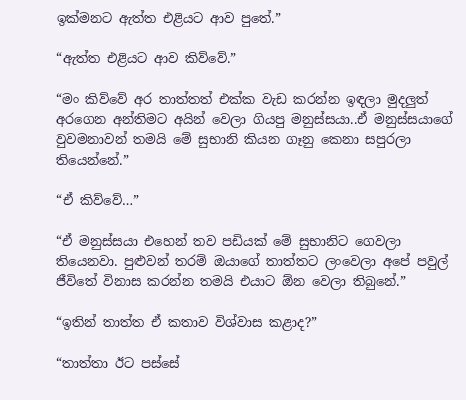ඉක්මනට ඇත්ත එළියට ආව පුතේ.”

“ඇත්ත එළියට ආව කිව්වේ.”

“මං කිව්වේ අර තාත්තත් එක්ක වැඩ කරන්න ඉඳලා මුදලුත් අරගෙන අන්තිමට අයින් වෙලා ගියපු මනුස්සයා..ඒ මනුස්සයාගේ වුවමනාවන් තමයි මේ සුභානි කියන ගෑනු කෙනා සපුරලා තියෙන්නේ.”

“ඒ කිව්වේ…”

“ඒ මනුස්සයා එහෙන් තව පඩියක් මේ සුභානිට ගෙවලා තියෙනවා. පුළුවන් තරම් ඔයාගේ තාත්තට ලංවෙලා අපේ පවුල් ජීවිතේ විනාස කරන්න තමයි එයාට ඕන වෙලා තිබුනේ.”

“ඉතින් තාත්ත ඒ කතාව විශ්වාස කළාද?”

“තාත්තා ඊට පස්සේ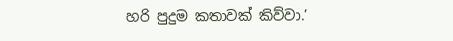හරි පුදුම කතාවක් කිව්වා.’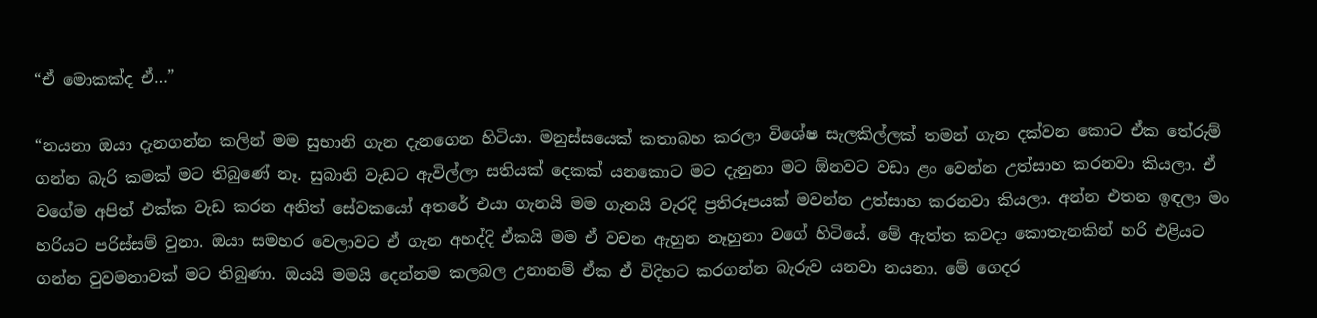“ඒ මොකක්ද ඒ…”

“නයනා ඔයා දැනගන්න කලින් මම සුභානි ගැන දැනගෙන හිටියා. මනුස්සයෙක් කතාබහ කරලා විශේෂ සැලකිල්ලක් තමන් ගැන දක්වන කොට ඒක තේරුම් ගන්න බැරි කමක් මට තිබුණේ නෑ. සුබානි වැඩට ඇවිල්ලා සතියක් දෙකක් යනකොට මට දැනුනා මට ඕනවට වඩා ළං වෙන්න උත්සාහ කරනවා කියලා. ඒ වගේම අපිත් එක්ක වැඩ කරන අනිත් සේවකයෝ අතරේ එයා ගැනයි මම ගැනයි වැරදි ප්‍රතිරූපයක් මවන්න උත්සාහ කරනවා කියලා. අන්න එතන ඉඳලා මං හරියට පරිස්සම් වුනා. ඔයා සමහර වෙලාවට ඒ ගැන අහද්දි ඒකයි මම ඒ වචන ඇහුන නෑහුනා වගේ හිටියේ. මේ ඇත්ත කවදා කොතැනකින් හරි එළියට ගන්න වුවමනාවක් මට තිබුණා. ඔයයි මමයි දෙන්නම කලබල උනානම් ඒක ඒ විදිහට කරගන්න බැරුව යනවා නයනා. මේ ගෙදර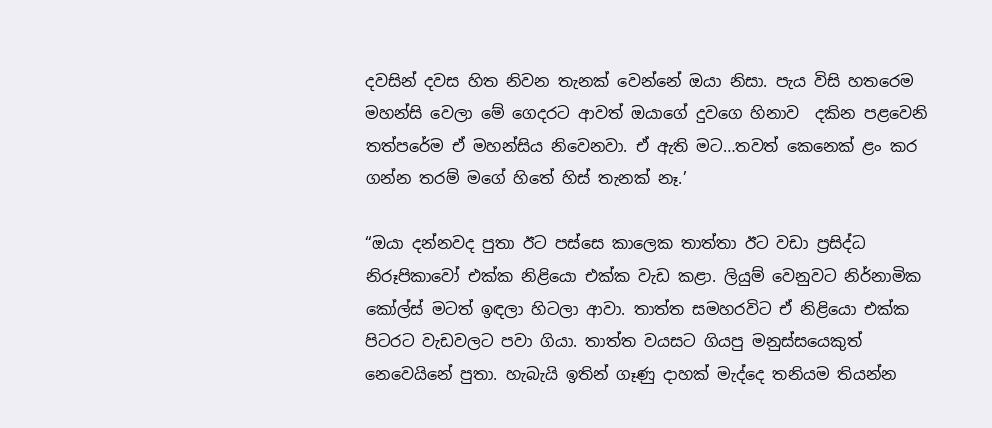දවසින් දවස හිත නිවන තැනක් වෙන්නේ ඔයා නිසා. පැය විසි හතරෙම  මහන්සි වෙලා මේ ගෙදරට ආවත් ඔයාගේ දුවගෙ හිනාව  දකින පළවෙනි තත්පරේම ඒ මහන්සිය නිවෙනවා. ඒ ඇති මට…තවත් කෙනෙක් ළං කර ගන්න තරම් මගේ හිතේ හිස් තැනක් නෑ.’

“ඔයා දන්නවද පුතා ඊට පස්සෙ කාලෙක තාත්තා ඊට වඩා ප්‍රසිද්ධ නිරූපිකාවෝ එක්ක නිළියො එක්ක වැඩ කළා. ලියුම් වෙනුවට නිර්නාමික කෝල්ස් මටත් ඉඳලා හිටලා ආවා. තාත්ත සමහරවිට ඒ නිළියො එක්ක පිටරට වැඩවලට පවා ගියා. තාත්ත වයසට ගියපු මනුස්සයෙකුත් නෙවෙයිනේ පුතා. හැබැයි ඉතින් ගෑණු දාහක් මැද්දෙ තනියම තියන්න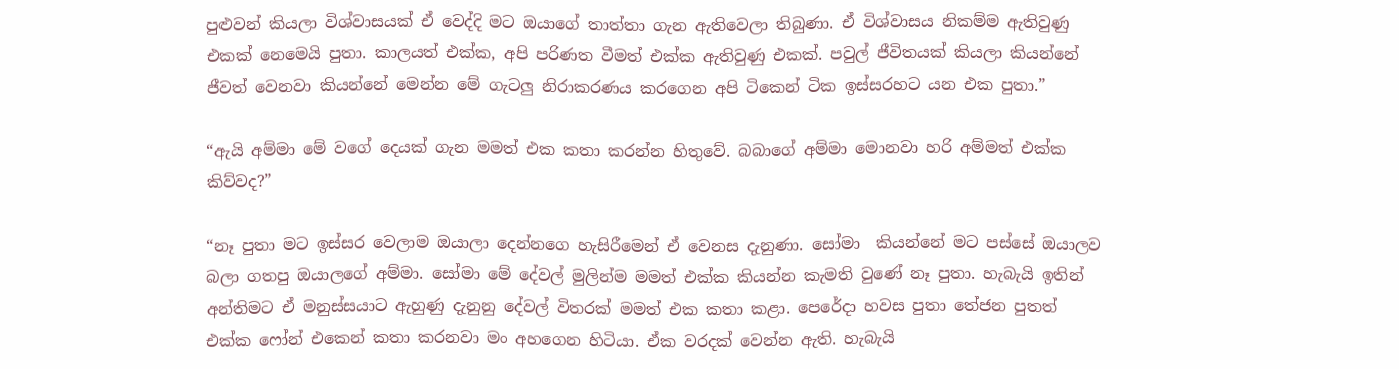පුළුවන් කියලා විශ්වාසයක් ඒ වෙද්දි මට ඔයාගේ තාත්තා ගැන ඇතිවෙලා තිබුණා. ඒ විශ්වාසය නිකම්ම ඇතිවුණු එකක් නෙමෙයි පුතා. කාලයත් එක්ක, අපි පරිණත වීමත් එක්ක ඇතිවුණු එකක්. පවුල් ජීවිතයක් කියලා කියන්නේ ජීවත් වෙනවා කියන්නේ මෙන්න මේ ගැටලු නිරාකරණය කරගෙන අපි ටිකෙන් ටික ඉස්සරහට යන එක පුතා.”

“ඇයි අම්මා මේ වගේ දෙයක් ගැන මමත් එක කතා කරන්න හිතුවේ. බබාගේ අම්මා මොනවා හරි අම්මත් එක්ක කිව්වද?”

“නෑ පුතා මට ඉස්සර වෙලාම ඔයාලා දෙන්නගෙ හැසිරීමෙන් ඒ වෙනස දැනුණා. සෝමා  කියන්නේ මට පස්සේ ඔයාලව බලා ගතපු ඔයාලගේ අම්මා. සෝමා මේ දේවල් මුලින්ම මමත් එක්ක කියන්න කැමති වුණේ නෑ පුතා. හැබැයි ඉතින් අන්තිමට ඒ මනුස්සයාට ඇහුණු දැනුනු දේවල් විතරක් මමත් එක කතා කළා. පෙරේදා හවස පුතා තේජන පුතත්  එක්ක ෆෝන් එකෙන් කතා කරනවා මං අහගෙන හිටියා. ඒක වරදක් වෙන්න ඇති. හැබැයි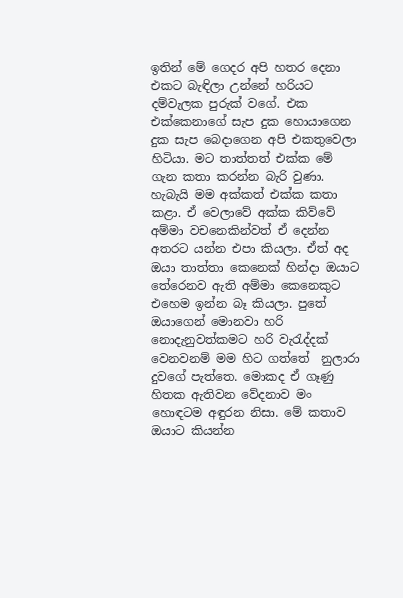ඉතින් මේ ගෙදර අපි හතර දෙනා එකට බැඳිලා උන්නේ හරියට දම්වැලක පුරුක් වගේ. එක එක්කෙනාගේ සැප දුක හොයාගෙන දුක සැප බෙදාගෙන අපි එකතුවෙලා හිටියා. මට තාත්තත් එක්ක මේ ගැන කතා කරන්න බැරි වුණා. හැබැයි මම අක්කත් එක්ක කතා කළා. ඒ වෙලාවේ අක්ක කිව්වේ අම්මා වචනෙකින්වත් ඒ දෙන්න අතරට යන්න එපා කියලා. ඒත් අද ඔයා තාත්තා කෙනෙක් හින්දා ඔයාට තේරෙනව ඇති අම්මා කෙනෙකුට එහෙම ඉන්න බෑ කියලා. පුතේ ඔයාගෙන් මොනවා හරි නොදැනුවත්කමට හරි වැරැද්දක් වෙනවනම් මම හිට ගත්තේ  නුලාරා දුවගේ පැත්තෙ. මොකද ඒ ගෑණු හිතක ඇතිවන වේදනාව මං හොඳටම අඳුරන නිසා. මේ කතාව ඔයාට කියන්න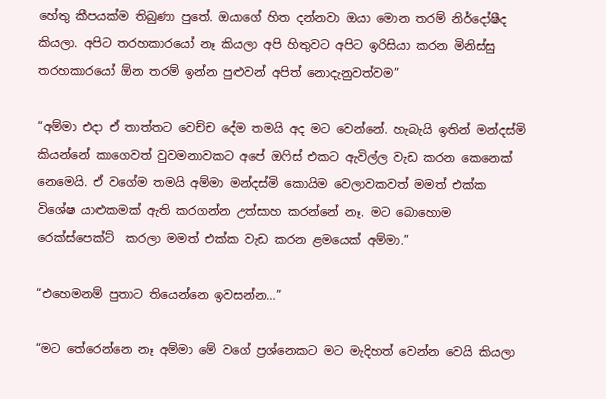හේතු කීපයක්ම තිබුණා පුතේ. ඔයාගේ හිත දන්නවා ඔයා මොන තරම් නිර්දෝෂීද කියලා. අපිට තරහකාරයෝ නෑ කියලා අපි හිතුවට අපිට ඉරිසියා කරන මිනිස්සු තරහකාරයෝ ඕන තරම් ඉන්න පුළුවන් අපිත් නොදැනුවත්වම”

“අම්මා එදා ඒ තාත්තට වෙච්ච දේම තමයි අද මට වෙන්නේ. හැබැයි ඉතින් මන්දස්මි කියන්නේ කාගෙවත් වුවමනාවකට අපේ ඔෆිස් එකට ඇවිල්ල වැඩ කරන කෙනෙක් නෙමෙයි. ඒ වගේම තමයි අම්මා මන්දස්මි කොයිම වෙලාවකවත් මමත් එක්ක විශේෂ යාළුකමක් ඇති කරගන්න උත්සාහ කරන්නේ නෑ. මට බොහොම රෙක්ස්පෙක්ට්  කරලා මමත් එක්ක වැඩ කරන ළමයෙක් අම්මා.”

“එහෙමනම් පුතාට තියෙන්නෙ ඉවසන්න…”

“මට තේරෙන්නෙ නෑ අම්මා මේ වගේ ප්‍රශ්නෙකට මට මැදිහත් වෙන්න වෙයි කියලා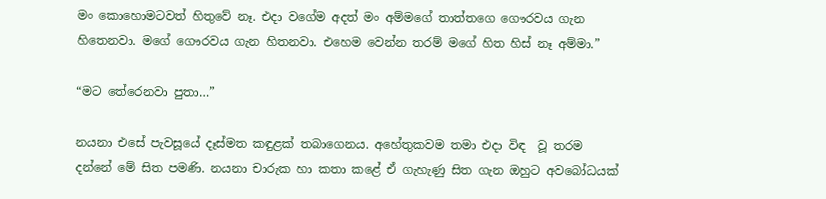මං කොහොමටවත් හිතුවේ නෑ. එදා වගේම අදත් මං අම්මගේ තාත්තගෙ ගෞරවය ගැන හිතෙනවා. මගේ ගෞරවය ගැන හිතනවා. එහෙම වෙන්න තරම් මගේ හිත හිස් නෑ අම්මා.”

“මට තේරෙනවා පුතා…”

නයනා එසේ පැවසූයේ දෑස්මත කඳුළක් තබාගෙනය. අහේතුකවම තමා එදා විඳ  වූ තරම දන්නේ මේ සිත පමණි. නයනා චාරුක හා කතා කළේ ඒ ගැහැණු සිත ගැන ඔහුට අවබෝධයක්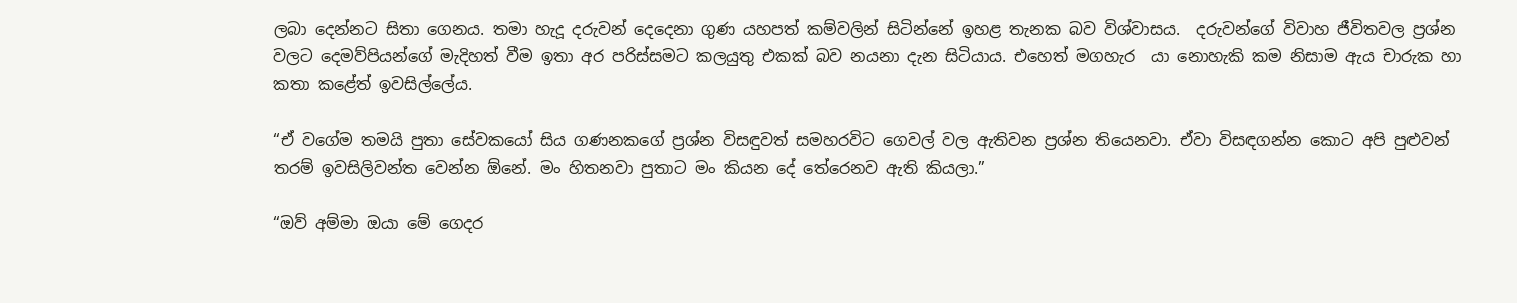ලබා දෙන්නට සිතා ගෙනය. තමා හැදූ දරුවන් දෙදෙනා ගුණ යහපත් කම්වලින් සිටින්නේ ඉහළ තැනක බව විශ්වාසය.  දරුවන්ගේ විවාහ ජීවිතවල ප්‍රශ්න වලට දෙමව්පියන්ගේ මැදිහත් වීම ඉතා අර පරිස්සමට කලයුතු එකක් බව නයනා දැන සිටියාය. එහෙත් මගහැර  යා නොහැකි කම නිසාම ඇය චාරුක හා කතා කළේත් ඉවසිල්ලේය.

“ඒ වගේම තමයි පුතා සේවකයෝ සිය ගණනකගේ ප්‍රශ්න විසඳුවත් සමහරවිට ගෙවල් වල ඇතිවන ප්‍රශ්න තියෙනවා. ඒවා විසඳගන්න කොට අපි පුළුවන් තරම් ඉවසිලිවන්ත වෙන්න ඕනේ. මං හිතනවා පුතාට මං කියන දේ තේරෙනව ඇති කියලා.”

“ඔව් අම්මා ඔයා මේ ගෙදර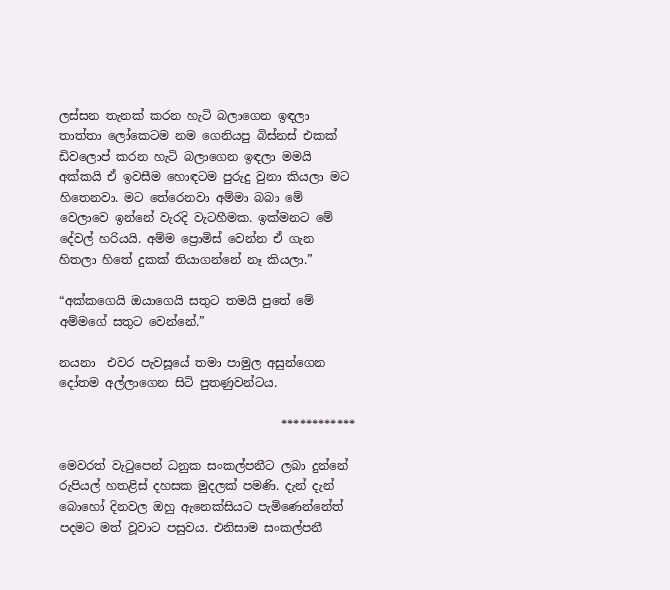ලස්සන තැනක් කරන හැටි බලාගෙන ඉඳලා තාත්තා ලෝකෙටම නම ගෙනියපු බිස්නස් එකක් ඩිවලොප් කරන හැටි බලාගෙන ඉඳලා මමයි අක්කයි ඒ ඉවසීම හොඳටම පුරුදු වුනා කියලා මට හිතෙනවා. මට තේරෙනවා අම්මා බබා මේ වෙලාවෙ ඉන්නේ වැරදි වැටහීමක. ඉක්මනට මේ දේවල් හරියයි. අම්ම ප්‍රොමිස් වෙන්න ඒ ගැන හිතලා හිතේ දුකක් තියාගන්නේ නෑ කියලා.”

“අක්කගෙයි ඔයාගෙයි සතුට තමයි පුතේ මේ  අම්මගේ සතුට වෙන්නේ.”

නයනා  එවර පැවසූයේ තමා පාමුල අසුන්ගෙන  දෝතම අල්ලාගෙන සිටි පුතණුවන්ටය.

                                     ************

මෙවරත් වැටුපෙන් ධනුක සංකල්පනීට ලබා දුන්නේ රුපියල් හතළිස් දහසක මුදලක් පමණි. දැන් දැන් බොහෝ දිනවල ඔහු ඇනෙක්සියට පැමිණෙන්නේත් පදමට මත් වූවාට පසුවය. එනිසාම සංකල්පනී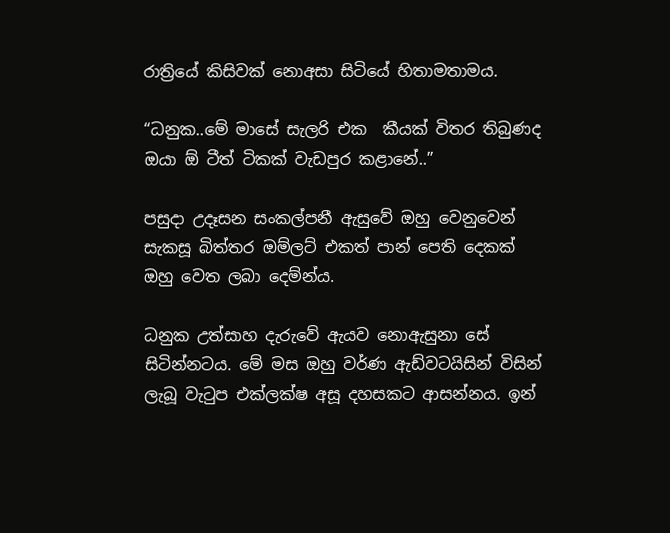රාත්‍රියේ කිසිවක් නොඅසා සිටියේ හිතාමතාමය.

“ධනුක..මේ මාසේ සැලරි එක  කීයක් විතර තිබුණද ඔයා ඕ ටීත් ටිකක් වැඩපුර කළානේ..”

පසුදා උදෑසන සංකල්පනී ඇසුවේ ඔහු වෙනුවෙන් සැකසූ බිත්තර ඔම්ලට් එකත් පාන් පෙති දෙකක් ඔහු වෙත ලබා දෙම්න්ය.

ධනුක උත්සාහ දැරුවේ ඇයව නොඇසුනා සේ සිටින්නටය. මේ මස ඔහු වර්ණ ඇඩ්වටයිසින් විසින් ලැබූ වැටුප එක්ලක්ෂ අසූ දහසකට ආසන්නය. ඉන්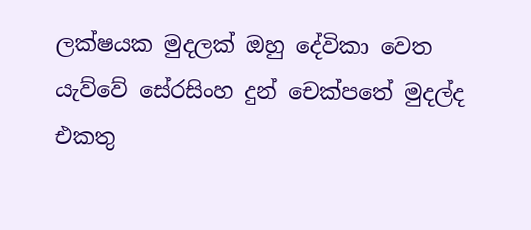ලක්ෂයක මුදලක් ඔහු දේවිකා වෙත යැව්වේ සේරසිංහ දුන් චෙක්පතේ මුදල්ද එකතු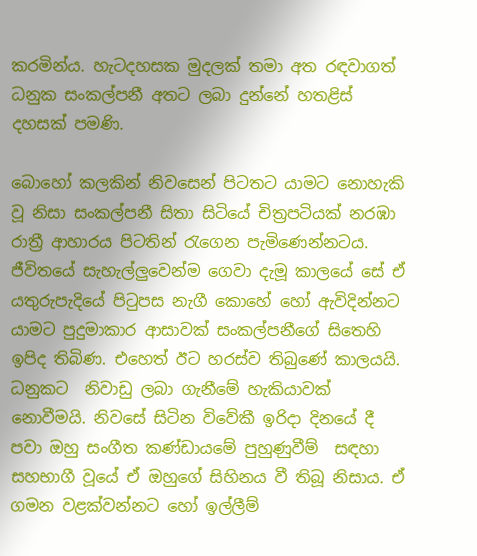කරමින්ය. හැටදහසක මුදලක් තමා අත රඳවාගත් ධනුක සංකල්පනී අතට ලබා දුන්නේ හතළිස් දහසක් පමණි.

බොහෝ කලකින් නිවසෙන් පිටතට යාමට නොහැකි වූ නිසා සංකල්පනී සිතා සිටියේ චිත්‍රපටියක් නරඹා රාත්‍රී ආහාරය පිටතින් රැගෙන පැමිණෙන්නටය. ජීවිතයේ සැහැල්ලුවෙන්ම ගෙවා දැමූ කාලයේ සේ ඒ යතුරුපැදියේ පිටුපස නැගී කොහේ හෝ ඇවිදින්නට යාමට පුදුමාකාර ආසාවක් සංකල්පනීගේ සිතෙහි ඉපිද තිබිණ. එහෙත් ඊට හරස්ව තිබුණේ කාලයයි. ධනුකට  නිවාඩු ලබා ගැනීමේ හැකියාවක් නොවීමයි. නිවසේ සිටින විවේකී ඉරිදා දිනයේ දී පවා ඔහු සංගීත කණ්ඩායමේ පුහුණුවීම්  සඳහා සහභාගී වූයේ ඒ ඔහුගේ සිහිනය වී තිබූ නිසාය. ඒ ගමන වළක්වන්නට හෝ ඉල්ලීම්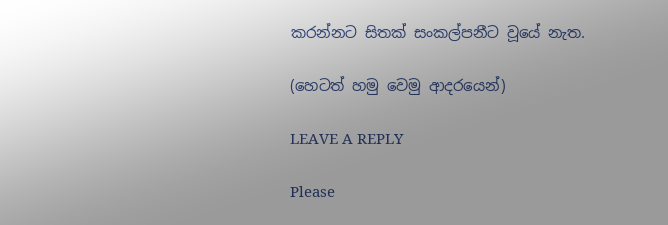කරන්නට සිතක් සංකල්පනීට වූයේ නැත.

(හෙටත් හමු වෙමු ආදරයෙන්)

LEAVE A REPLY

Please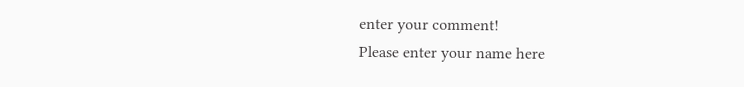enter your comment!
Please enter your name here